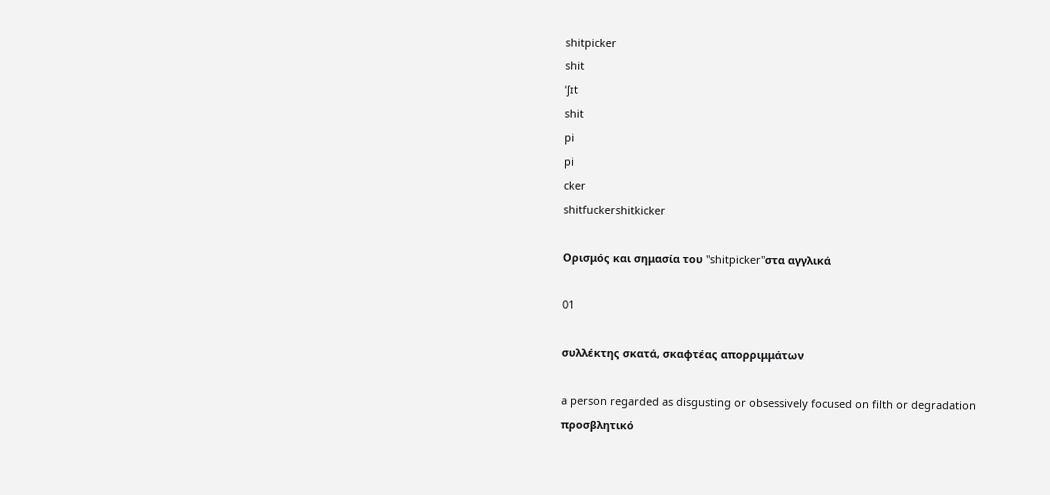shitpicker
shit
ˈʃɪt
shit
pi
pi
cker
shitfuckershitkicker

Ορισμός και σημασία του "shitpicker"στα αγγλικά

01

συλλέκτης σκατά, σκαφτέας απορριμμάτων

a person regarded as disgusting or obsessively focused on filth or degradation
προσβλητικό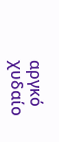αργκό
χυδαίο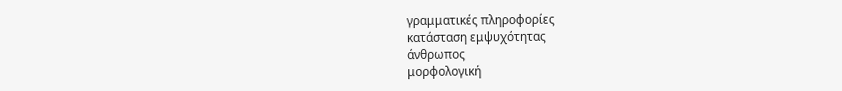γραμματικές πληροφορίες
κατάσταση εμψυχότητας
άνθρωπος
μορφολογική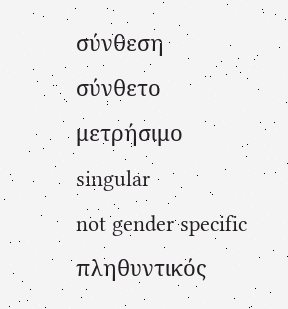σύνθεση
σύνθετο
μετρήσιμο
singular
not gender specific
πληθυντικός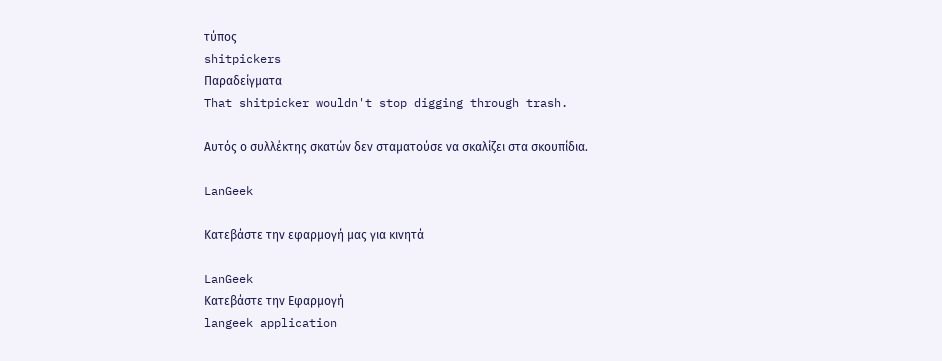τύπος
shitpickers
Παραδείγματα
That shitpicker wouldn't stop digging through trash.

Αυτός ο συλλέκτης σκατών δεν σταματούσε να σκαλίζει στα σκουπίδια.

LanGeek

Κατεβάστε την εφαρμογή μας για κινητά

LanGeek
Κατεβάστε την Εφαρμογή
langeek application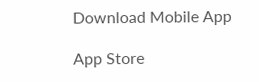Download Mobile App

App Store